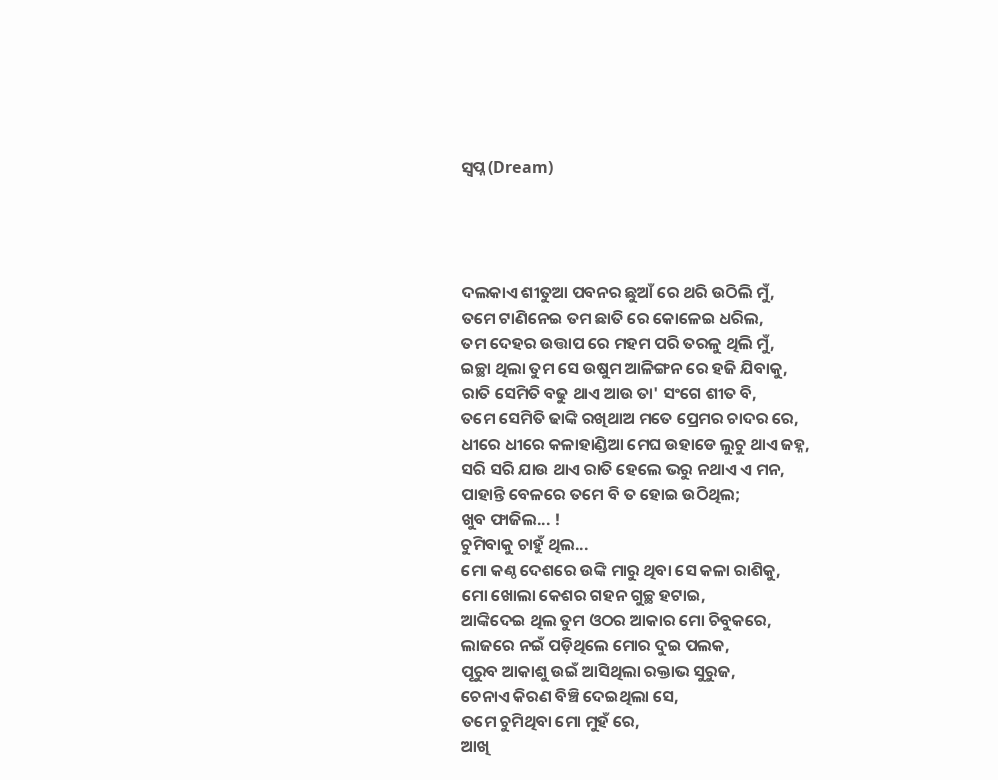ସ୍ବପ୍ନ (Dream)




ଦଲକାଏ ଶୀତୁଆ ପବନର ଛୁଆଁ ରେ ଥରି ଉଠିଲି ମୁଁ,
ତମେ ଟାଣିନେଇ ତମ ଛାତି ରେ କୋଳେଇ ଧରିଲ,
ତମ ଦେହର ଉତ୍ତାପ ରେ ମହମ ପରି ତରଳୁ ଥିଲି ମୁଁ,
ଇଚ୍ଛା ଥିଲା ତୁମ ସେ ଉଷୁମ ଆଳିଙ୍ଗନ ରେ ହଜି ଯିବାକୁ,
ରାତି ସେମିତି ବଢୁ ଥାଏ ଆଉ ତା' ସଂଗେ ଶୀତ ବି,
ତମେ ସେମିତି ଢାଙ୍କି ରଖିଥାଅ ମତେ ପ୍ରେମର ଚାଦର ରେ,
ଧୀରେ ଧୀରେ କଳାହାଣ୍ଡିଆ ମେଘ ଉହାଡେ ଲୁଚୁ ଥାଏ ଜହ୍ନ,
ସରି ସରି ଯାଉ ଥାଏ ରାତି ହେଲେ ଭରୁ ନଥାଏ ଏ ମନ,
ପାହାନ୍ତି ବେଳରେ ତମେ ବି ତ ହୋଇ ଉଠିଥିଲ;
ଖୁବ ଫାଜିଲ... !
ଚୁମିବାକୁ ଚାହୁଁ ଥିଲ...
ମୋ କଣ୍ଠ ଦେଶରେ ଉଙ୍କି ମାରୁ ଥିବା ସେ କଳା ରାଶିକୁ,
ମୋ ଖୋଲା କେଶର ଗହନ ଗୁଚ୍ଛ ହଟାଇ,
ଆଙ୍କିଦେଇ ଥିଲ ତୁମ ଓଠର ଆକାର ମୋ ଚିବୁକରେ,
ଲାଜରେ ନଇଁ ପଡ଼ିଥିଲେ ମୋର ଦୁଇ ପଲକ,
ପୂରୁବ ଆକାଶୁ ଉଇଁ ଆସିଥିଲା ରକ୍ତାଭ ସୁରୁଜ,
ଚେନାଏ କିରଣ ବିଞ୍ଚି ଦେଇଥିଲା ସେ,
ତମେ ଚୁମିଥିବା ମୋ ମୁହଁ ରେ,
ଆଖି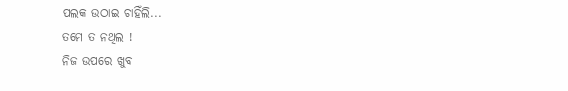ପଲକ ଉଠାଇ ଚାହିଁଲି...
ତମେ ତ ନଥିଲ !
ନିଜ ଉପରେ ଖୁବ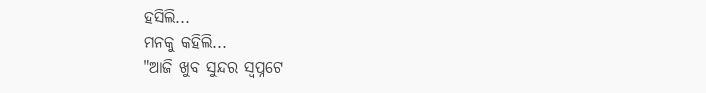ହସିଲି...
ମନକୁ କହିଲି...
"ଆଜି ଖୁବ ସୁନ୍ଦର ସ୍ବପ୍ନଟେ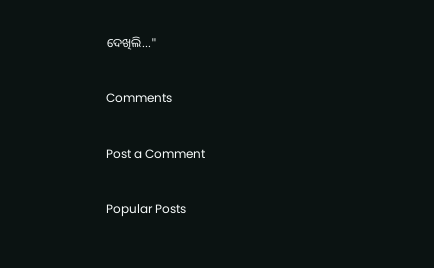ଦେଖିଲି..."

Comments

Post a Comment

Popular Posts